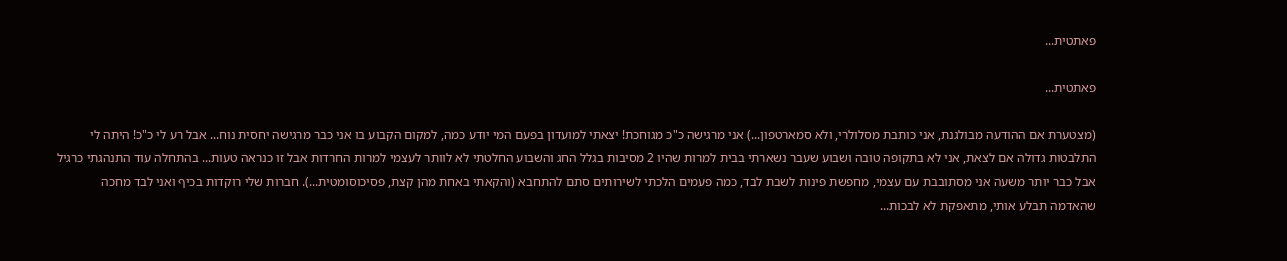פאתטית...

פאתטית...

(מצטערת אם ההודעה מבולגנת, אני כותבת מסלולרי, ולא סמארטפון...) אני מרגישה כ"כ מגוחכת! יצאתי למועדון בפעם המי יודע כמה, למקום הקבוע בו אני כבר מרגישה יחסית נוח... אבל רע לי כ"כ! היתה לי התלבטות גדולה אם לצאת, אני לא בתקופה טובה ושבוע שעבר נשארתי בבית למרות שהיו 2 מסיבות בגלל החג והשבוע החלטתי לא לוותר לעצמי למרות החרדות אבל זו כנראה טעות... בהתחלה עוד התנהגתי כרגיל אבל כבר יותר משעה אני מסתובבת עם עצמי, מחפשת פינות לשבת לבד, כמה פעמים הלכתי לשירותים סתם להתחבא (והקאתי באחת מהן קצת, פסיכוסומטית...). חברות שלי רוקדות בכיף ואני לבד מחכה שהאדמה תבלע אותי, מתאפקת לא לבכות...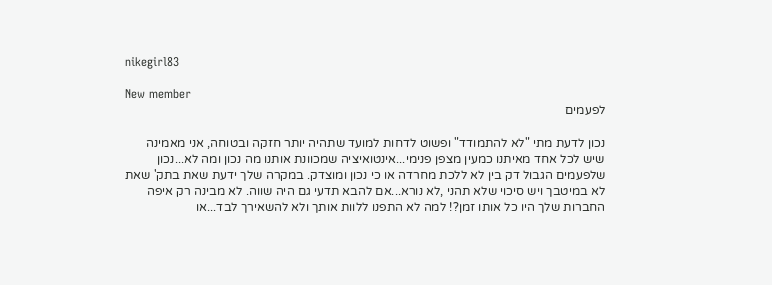nikegirl83

New member
לפעמים

נכון לדעת מתי "לא להתמודד" ופשוט לדחות למועד שתהיה יותר חזקה ובטוחה, אני מאמינה שיש לכל אחד מאיתנו כמעין מצפן פנימי...אינטואיציה שמכוונת אותנו מה נכון ומה לא...נכון שלפעמים הגבול דק בין לא ללכת מחרדה או כי נכון ומוצדק. במקרה שלך ידעת שאת בתק' שאת לא במיטבך ויש סיכוי שלא תהני ,לא נורא...אם להבא תדעי גם היה שווה. לא מבינה רק איפה החברות שלך היו כל אותו זמן?! למה לא התפנו ללוות אותך ולא להשאירך לבד...או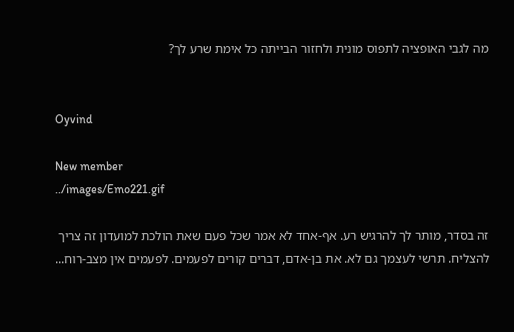מה לגבי האופציה לתפוס מונית ולחזור הבייתה כל אימת שרע לך?


Oyvind

New member
../images/Emo221.gif

זה בסדר, מותר לך להרגיש רע. אף-אחד לא אמר שכל פעם שאת הולכת למועדון זה צריך להצליח. תרשי לעצמך גם לא. את בן-אדם, דברים קורים לפעמים. לפעמים אין מצב-רוח...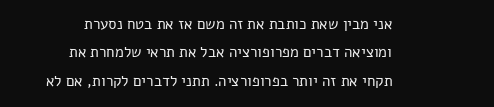אני מבין שאת כותבת את זה משם אז את בטח נסערת ומוציאה דברים מפרופורציה אבל את תראי שלמחרת את תקחי את זה יותר בפרופורציה. תתני לדברים לקרות, אם לא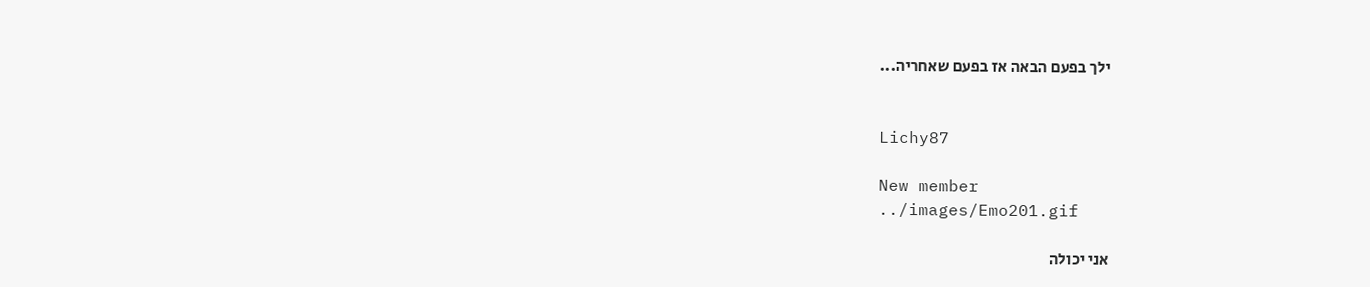ילך בפעם הבאה אז בפעם שאחריה...


Lichy87

New member
../images/Emo201.gif

אני יכולה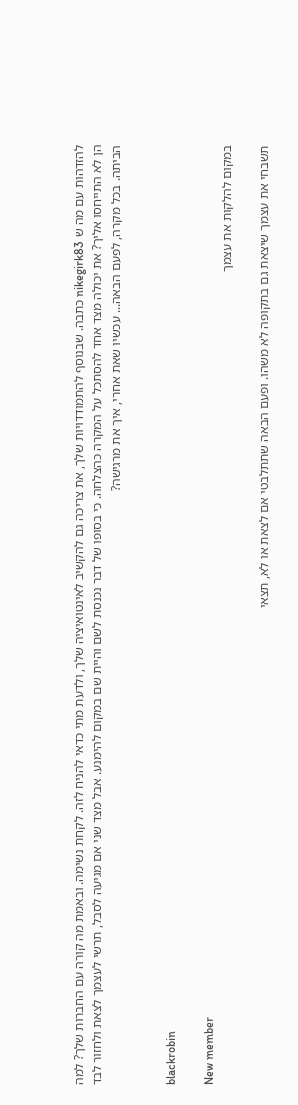להזדהות עם מה ש nikegirk83 כתבה. שבנוסף להתמודדויות שלך, את צריכה גם להקשיב לאינטואיציה שלך, ולדעת מתי כדאי להניח לזה. לקחת נשימה. ובאמת מה קורה עם החברות שלך? למה הן לא התייחסו אליך? את יכולה מצד אחד להסתכל על המקרה כהצלחה. כי בסופו של דבר נכנסת לשם והיית שם במקום להימנע. אבל מצד שני אם מגיעה לסבל, תרשי לעצמך לצאת ולחזור לבד הביתה. בכל מקרה, לפעם הבאה... עכשיו שאת אחרי, איך את מרגישה?


blackrobin

New member
במקום להלקות את עצמך

תשבחי את עצמך שיצאת גם בתקופה לא משהו. ופעם הבאה שתתלבטי אם לצאת או לא, תצאי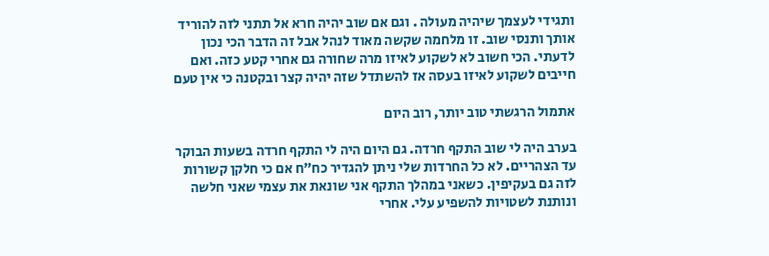ותגידי לעצמך שיהיה מעולה . וגם אם שוב יהיה חרא אל תתני לזה להוריד אותך ותנסי שוב. זו מלחמה שקשה מאוד לנהל אבל זה הדבר הכי נכון לדעתי. הכי חשוב לא לשקוע לאיזו מרה שחורה גם אחרי קטע כזה. ואם חייבים לשקוע לאיזו בעסה אז להשתדל שזה יהיה קצר ובקטנה כי אין טעם

אתמול הרגשתי טוב יותר, רוב היום

בערב היה לי שוב התקף חרדה. גם היום היה לי התקף חרדה בשעות הבוקר עד הצהריים. לא כל החרדות שלי ניתן להגדיר כח"ח אם כי חלקן קשורות לזה גם בעקיפין. כשאני במהלך התקף אני שונאת את עצמי שאני חלשה ונותנת לשטויות להשפיע עלי. אחרי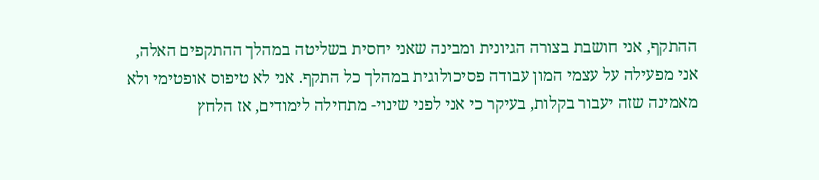ההתקף, אני חושבת בצורה הגיונית ומבינה שאני יחסית בשליטה במהלך ההתקפים האלה, אני מפעילה על עצמי המון עבודה פסיכולוגית במהלך כל התקף. אני לא טיפוס אופטימי ולא מאמינה שזה יעבור בקלות, בעיקר כי אני לפני שינוי- מתחילה לימודים, אז הלחץ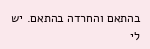בהתאם והחרדה בהתאם. יש לי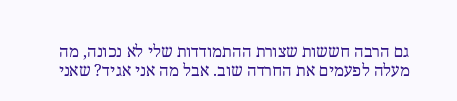גם הרבה חששות שצורת ההתמודדות שלי לא נכונה, מה מעלה לפעמים את החרדה שוב. אבל מה אני אגיד? שאני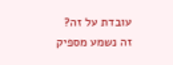עובדת על זה? זה נשמע מספיק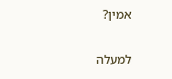אמין?

למעלה